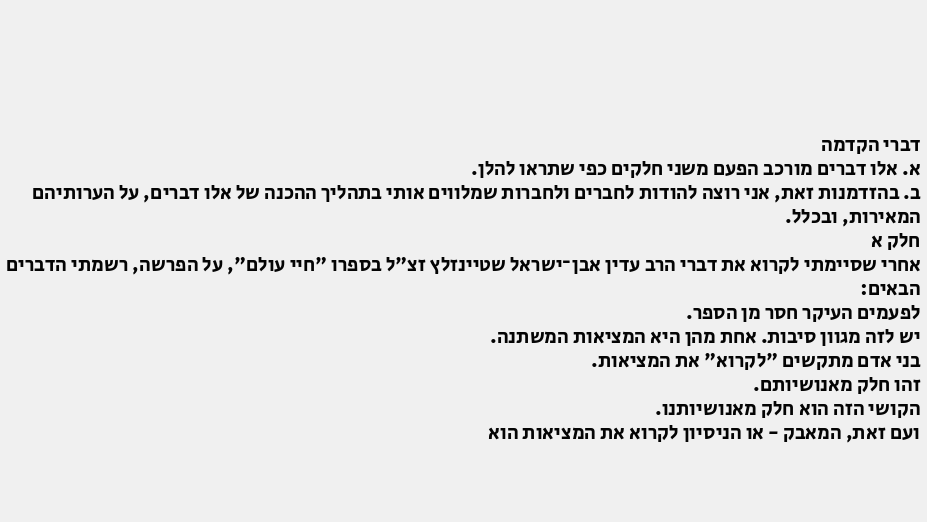דברי הקדמה
א. אלו דברים מורכב הפעם משני חלקים כפי שתראו להלן.
ב. בהזדמנות זאת, אני רוצה להודות לחברים ולחברות שמלווים אותי בתהליך ההכנה של אלו דברים, על הערותיהם המאירות, ובכלל.
חלק א
אחרי שסיימתי לקרוא את דברי הרב עדין אבן־ישראל שטיינזלץ זצ"ל בספרו "חיי עולם", על הפרשה, רשמתי הדברים הבאים:
לפעמים העיקר חסר מן הספר.
יש לזה מגוון סיבות. אחת מהן היא המציאות המשתנה.
בני אדם מתקשים "לקרוא" את המציאות.
זהו חלק מאנושיותם.
הקושי הזה הוא חלק מאנושיותנו.
ועם זאת, המאבק - או הניסיון לקרוא את המציאות הוא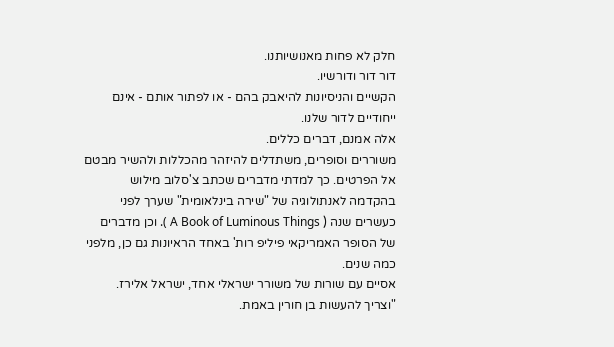חלק לא פחות מאנושיותנו.
דור דור ודורשיו.
הקשיים והניסיונות להיאבק בהם - או לפתור אותם - אינם ייחודיים לדור שלנו.
אלה אמנם, דברים כללים.
משוררים וסופרים, משתדלים להיזהר מהכללות ולהשיר מבטם אל הפרטים. כך למדתי מדברים שכתב צ'סלוב מילוש בהקדמה לאנתולוגיה של "שירה בינלאומית" שערך לפני כעשרים שנה ( A Book of Luminous Things ). וכן מדברים של הסופר האמריקאי פיליפ רות' באחד הראיונות גם כן, מלפני כמה שנים.
אסיים עם שורות של משורר ישראלי אחד, ישראל אלירז.
"וצריך להעשות בן חורין באמת.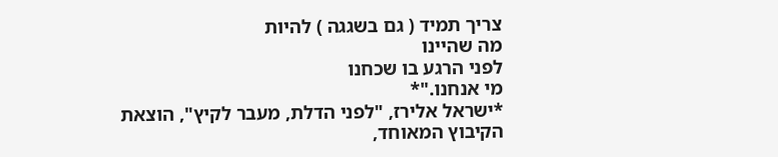צריך תמיד ( גם בשגגה ) להיות
מה שהיינו
לפני הרגע בו שכחנו
מי אנחנו."*
*ישראל אלירז, "לפני הדלת, מעבר לקיץ", הוצאת הקיבוץ המאוחד,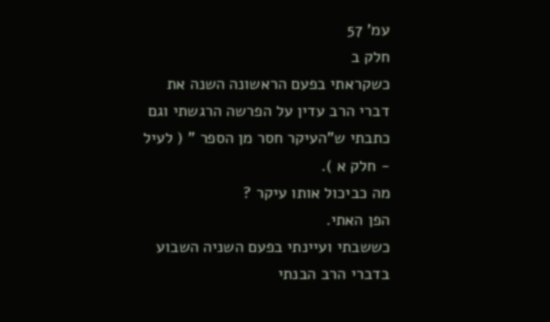עמ' 57
חלק ב
כשקראתי בפעם הראשונה השנה את דברי הרב עדין על הפרשה הרגשתי וגם כתבתי ש"העיקר חסר מן הספר " ( לעיל - חלק א ).
מה כביכול אותו עיקר ?
הפן האתי.
כששבתי ועיינתי בפעם השניה השבוע בדברי הרב הבנתי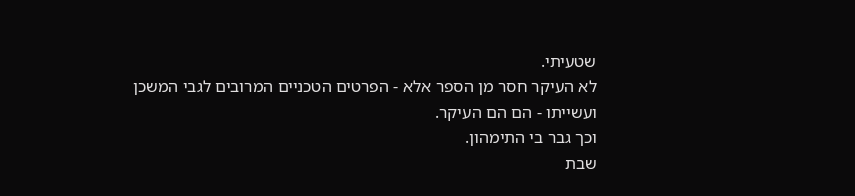שטעיתי.
לא העיקר חסר מן הספר אלא - הפרטים הטכניים המרובים לגבי המשכן ועשייתו - הם הם העיקר.
וכך גבר בי התימהון.
שבת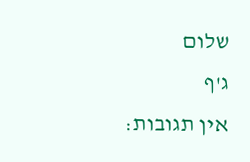שלום
ג'ף
אין תגובות: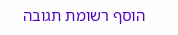הוסף רשומת תגובה